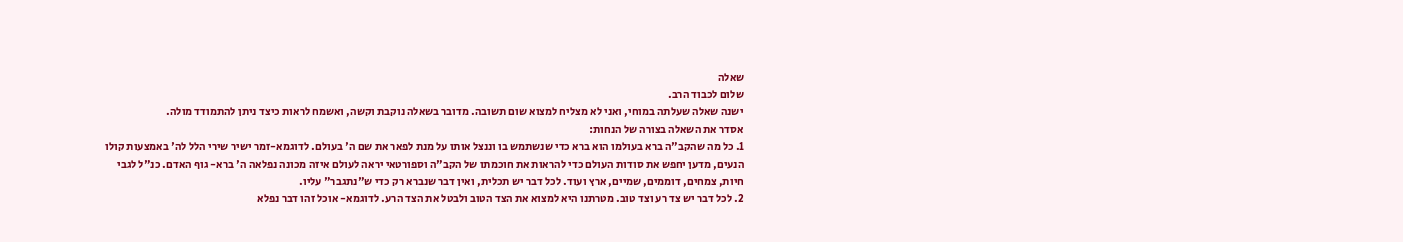שאלה
שלום לכבוד הרב.
ישנה שאלה שעלתה במוחי, ואני לא מצליח למצוא שום תשובה. מדובר בשאלה נוקבת וקשה, ואשמח לראות כיצד ניתן להתמודד מולה.
אסדר את השאלה בצורה של הנחות:
1. כל מה שהקב"ה ברא בעולמו הוא ברא כדי שנשתמש בו וננצל אותו על מנת לפאר את שם ה' בעולם. לדוגמא-זמר ישיר שירי הלל לה' באמצעות קולו הנעים, מדען יחפש את סודות העולם כדי להראות את חוכמתו של הקב"ה וספורטאי יראה לעולם איזה מכונה נפלאה ה' ברא- גוף האדם. כנ"ל לגבי חיות, צמחים, דוממים, שמיים, ארץ ועוד. לכל דבר יש תכלית, ואין דבר שנברא רק כדי ש"נתגבר" עליו.
2. לכל דבר יש צד רע וצד טוב. מטרתנו היא למצוא את הצד הטוב ולבטל את הצד הרע. לדוגמא- אוכל זהו דבר נפלא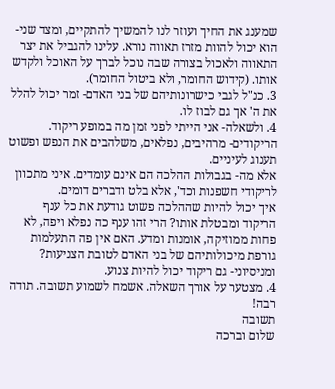שמענג את החיך ועוזר לנו להמשיך להתקיים, ומצד שני- הוא יכול להוות מזרז תאווה נורא. עלינו להגביל את יצר התאווה ולאכול בצורה שבה נוכל לברך על האוכל ולקדש אותו. (קידוש החומר, ולא ביטול החומר).
3. כנ"ל לגבי כישרונותיהם של בני האדם- זמר יכול להלל את ה' אך גם לבוז לו.
4. ולשאלה- אני הייתי לפני זמן מה במופע ריקוד. הריקודים- מרהיבים, נפלאים, משלהבים את הנפש ופשוט תענוג לעיניים.
אלא מה- בגבולות ההלכה הם אינם עומדים. איני מתכוון לריקודי חשפנות וכד', אלא בלט ודברים דומים.
איך יכול להיות שההלכה פשוט גודעת את כל ענף הריקוד ומבטלת אותו? הרי זהו ענף כה נפלא ויפה, לא פחות ממוזיקה, אומנות ומדע. האם אין פה התעלמות גורפת מיכולותיהם של בני האדם לטובת הצניעות? ומניסיוני- גם ריקוד יכול להיות צנוע.
4. מצטער על אורך השאלה. אשמח לשמוע תשובה. תודה רבה!
תשובה
שלום וברכה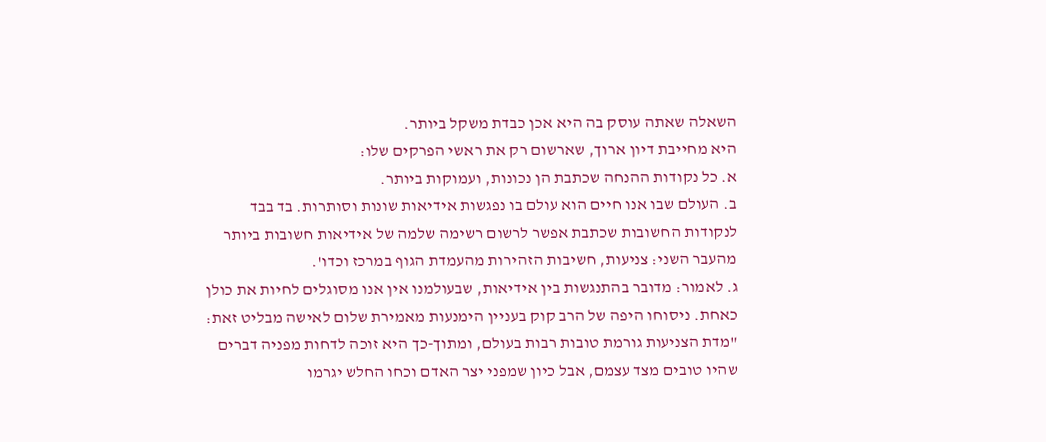השאלה שאתה עוסק בה היא אכן כבדת משקל ביותר.
היא מחייבת דיון ארוך, שארשום רק את ראשי הפרקים שלו:
א. כל נקודות ההנחה שכתבת הן נכונות, ועמוקות ביותר.
ב. העולם שבו אנו חיים הוא עולם בו נפגשות אידיאות שונות וסותרות. בד בבד לנקודות החשובות שכתבת אפשר לרשום רשימה שלמה של אידיאות חשובות ביותר מהעבר השני: צניעות, חשיבות הזהירות מהעמדת הגוף במרכז וכדו'.
ג. לאמור: מדובר בהתנגשות בין אידיאות, שבעולמנו אין אנו מסוגלים לחיות את כולן כאחת. ניסוחו היפה של הרב קוק בעניין הימנעות מאמירת שלום לאישה מבליט זאת: "מדת הצניעות גורמת טובות רבות בעולם, ומתוך-כך היא זוכה לדחות מפניה דברים שהיו טובים מצד עצמם, אבל כיון שמפני יצר האדם וכחו החלש יגרמו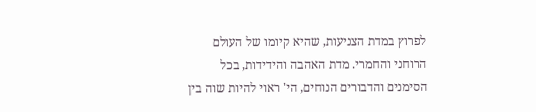לפרוץ במדת הצניעות, שהיא קיומו של העולם הרוחני והחמרי. מדת האהבה והידידות, בכל הסימנים והדבורים הנוחים, הי' ראוי להיות שוה בין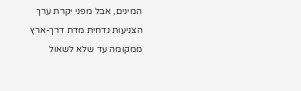המינים, אבל מפני יקרת ערך הצניעות נדחית מדת דרך-ארץ ממקומה עד שלא לשאול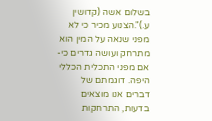בשלום אשה (קדושין ע.)".הצנוע מכיר כי לא מפני שנאה על המין הוא מתרחק ועושה גדרים כי-אם מפני התכלית הכללי היפה. דוגמתם של דברים אנו מוצאים בדעות, התרחקות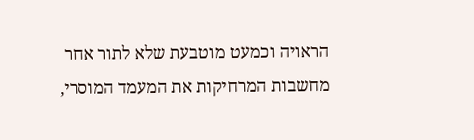הראויה וכמעט מוטבעת שלא לתור אחר מחשבות המרחיקות את המעמד המוסרי,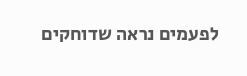לפעמים נראה שדוחקים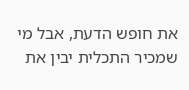את חופש הדעת, אבל מי שמכיר התכלית יבין את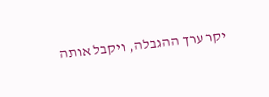יקר ערך ההגבלה, ויקבל אותה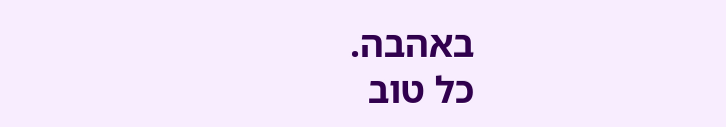באהבה.
כל טוב